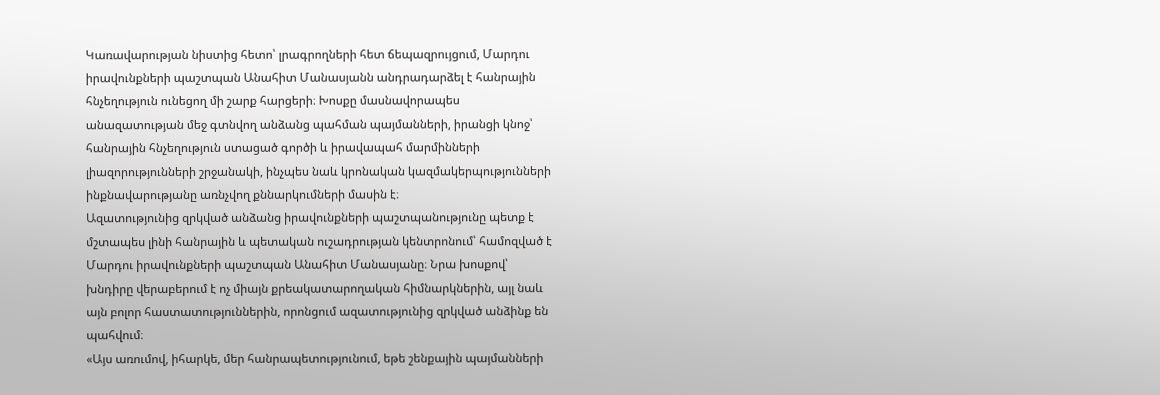Կառավարության նիստից հետո՝ լրագրողների հետ ճեպազրույցում, Մարդու իրավունքների պաշտպան Անահիտ Մանասյանն անդրադարձել է հանրային հնչեղություն ունեցող մի շարք հարցերի։ Խոսքը մասնավորապես անազատության մեջ գտնվող անձանց պահման պայմանների, իրանցի կնոջ՝ հանրային հնչեղություն ստացած գործի և իրավապահ մարմինների լիազորությունների շրջանակի, ինչպես նաև կրոնական կազմակերպությունների ինքնավարությանը առնչվող քննարկումների մասին է։
Ազատությունից զրկված անձանց իրավունքների պաշտպանությունը պետք է մշտապես լինի հանրային և պետական ուշադրության կենտրոնում՝ համոզված է Մարդու իրավունքների պաշտպան Անահիտ Մանասյանը։ Նրա խոսքով՝ խնդիրը վերաբերում է ոչ միայն քրեակատարողական հիմնարկներին, այլ նաև այն բոլոր հաստատություններին, որոնցում ազատությունից զրկված անձինք են պահվում։
«Այս առումով, իհարկե, մեր հանրապետությունում, եթե շենքային պայմանների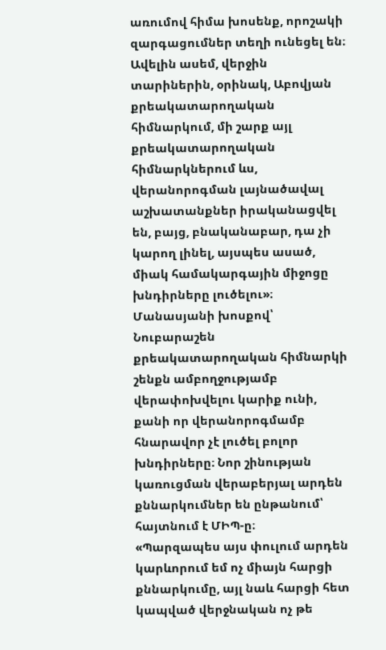առումով հիմա խոսենք, որոշակի զարգացումներ տեղի ունեցել են։ Ավելին ասեմ, վերջին տարիներին, օրինակ, Աբովյան քրեակատարողական հիմնարկում, մի շարք այլ քրեակատարողական հիմնարկներում ևս, վերանորոգման լայնածավալ աշխատանքներ իրականացվել են, բայց, բնականաբար, դա չի կարող լինել, այսպես ասած, միակ համակարգային միջոցը խնդիրները լուծելու»։
Մանասյանի խոսքով՝ Նուբարաշեն քրեակատարողական հիմնարկի շենքն ամբողջությամբ վերափոխվելու կարիք ունի, քանի որ վերանորոգմամբ հնարավոր չէ լուծել բոլոր խնդիրները։ Նոր շինության կառուցման վերաբերյալ արդեն քննարկումներ են ընթանում՝ հայտնում է ՄԻՊ-ը։
«Պարզապես այս փուլում արդեն կարևորում եմ ոչ միայն հարցի քննարկումը, այլ նաև հարցի հետ կապված վերջնական ոչ թե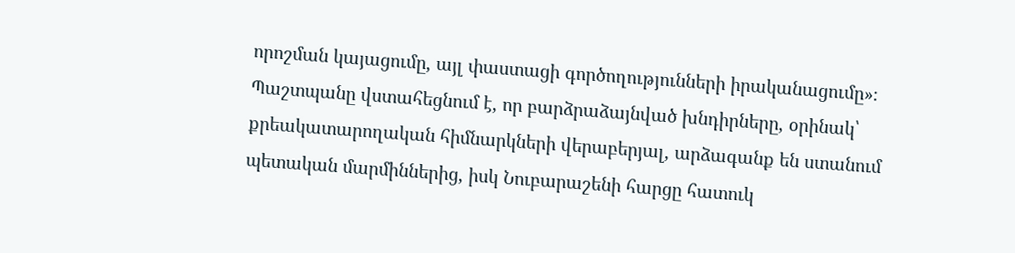որոշման կայացումը, այլ փաստացի գործողությունների իրականացումը»։
Պաշտպանը վստահեցնում է, որ բարձրաձայնված խնդիրները, օրինակ՝ քրեակատարողական հիմնարկների վերաբերյալ, արձագանք են ստանում պետական մարմիններից, իսկ Նուբարաշենի հարցը հատուկ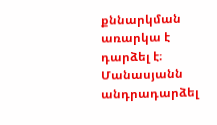քննարկման առարկա է դարձել է։
Մանասյանն անդրադարձել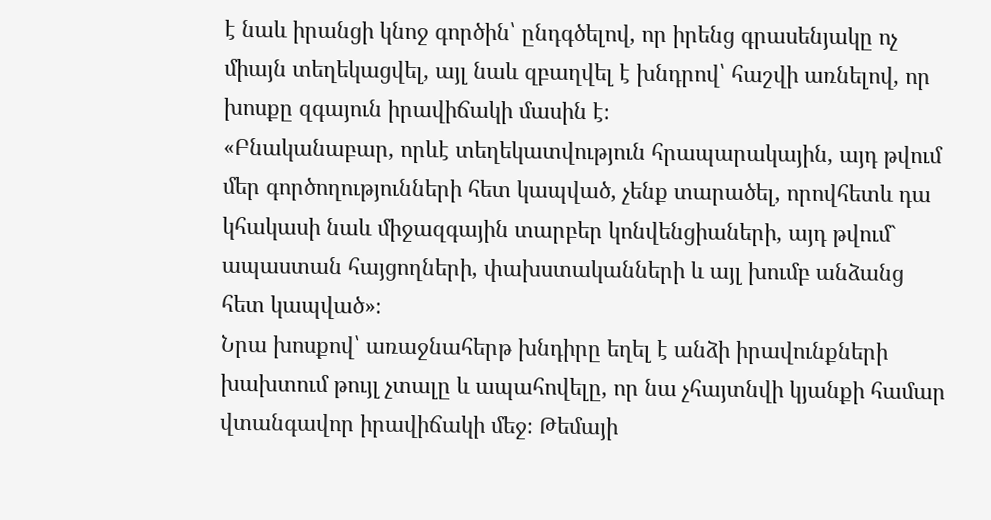է նաև իրանցի կնոջ գործին՝ ընդգծելով, որ իրենց գրասենյակը ոչ միայն տեղեկացվել, այլ նաև զբաղվել է խնդրով՝ հաշվի առնելով, որ խոսքը զգայուն իրավիճակի մասին է։
«Բնականաբար, որևէ տեղեկատվություն հրապարակային, այդ թվում մեր գործողությունների հետ կապված, չենք տարածել, որովհետև դա կհակասի նաև միջազգային տարբեր կոնվենցիաների, այդ թվում` ապաստան հայցողների, փախստականների և այլ խումբ անձանց հետ կապված»։
Նրա խոսքով՝ առաջնահերթ խնդիրը եղել է անձի իրավունքների խախտում թույլ չտալը և ապահովելը, որ նա չհայտնվի կյանքի համար վտանգավոր իրավիճակի մեջ։ Թեմայի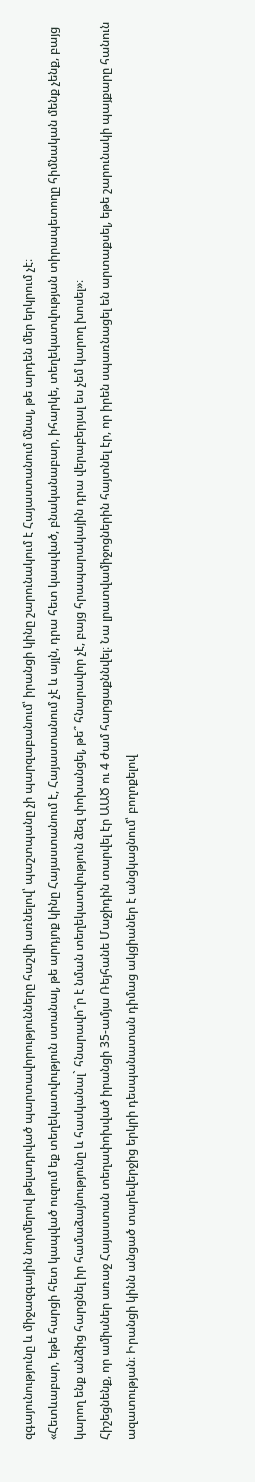զգայունությունը և միջազգային նորմերով թելադրված պարտավորությունները հաշվի առնելով՝ պաշտպանը չի պարզաբանում՝ իրանցի կինը շարունակում է Հայաստանում մնալ, թե արդեն մեր երկրում չէ։
«Հետևաբար, եթե հարցի հետ կապված ուզում եք տեղեկատվություն ստանալ, թե արդյոք կինը Հայաստանում է, Հայաստանում չէ և այլն, դրա հետ կապված, բնականաբար, իհարկե, տեղեկատվության տիրապետողը հիմնական մենք չենք, բայց կարող ենք անձից հարցնել իր համաձայնությունը և հասկանալ` հնարավո՞ր է նման տեղեկատվություն ձեզ փոխանցել, թե՞ հնարավոր չէ, բայց հրապարակային դրա վերաբերյալ ես չեմ կարող խոսել»։
Հիշեցնենք, որ ամիսներ առաջ Հայաստան տեղափոխված իրանցի 35-ամյա Ռեյհանե Մաջիդին տարվել էր ԱԱԾ ու 4 ժամ հարցաքննվել։ Նա լրատվամիջոցներին հայտնել էր, որ իրեն սպառնացել են արտաքսել, եթե շարունակի պայքարը հանուն ազատության։ Իրանցի կինն անցած տարեվերջից երկրի դեսպանատան դիմաց ակցիաներ է անցկացնում՝ բողոքելով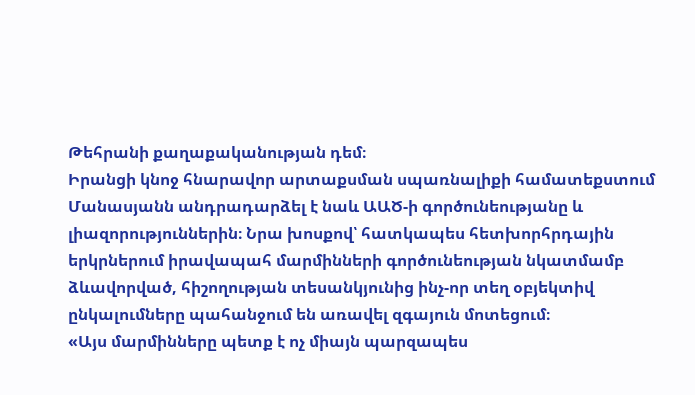Թեհրանի քաղաքականության դեմ։
Իրանցի կնոջ հնարավոր արտաքսման սպառնալիքի համատեքստում Մանասյանն անդրադարձել է նաև ԱԱԾ-ի գործունեությանը և լիազորություններին։ Նրա խոսքով՝ հատկապես հետխորհրդային երկրներում իրավապահ մարմինների գործունեության նկատմամբ ձևավորված, հիշողության տեսանկյունից ինչ-որ տեղ օբյեկտիվ ընկալումները պահանջում են առավել զգայուն մոտեցում։
«Այս մարմինները պետք է ոչ միայն պարզապես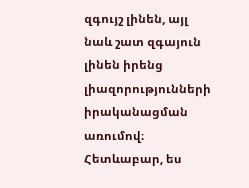զգույշ լինեն, այլ նաև շատ զգայուն լինեն իրենց լիազորությունների իրականացման առումով։ Հետևաբար, ես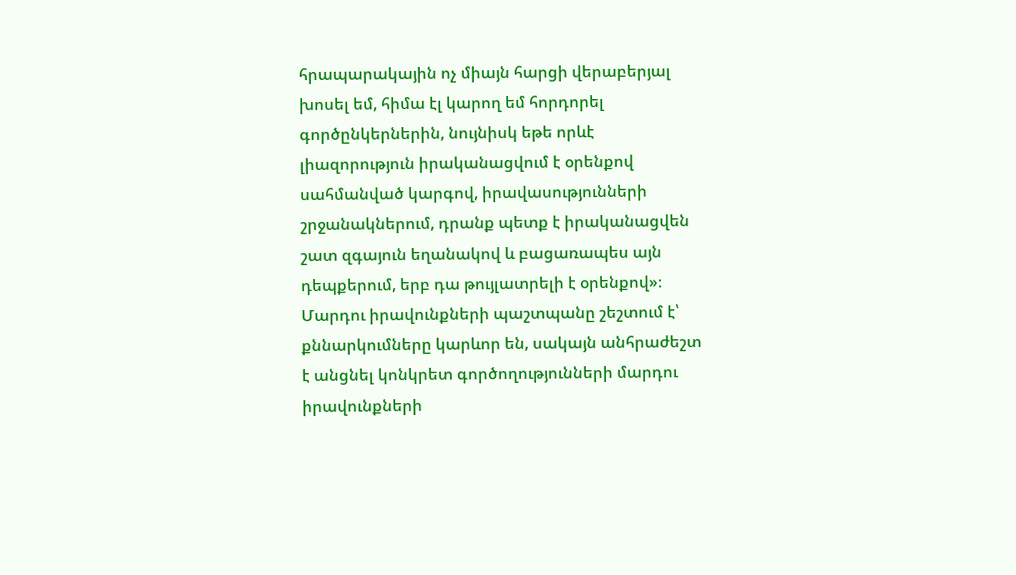հրապարակային ոչ միայն հարցի վերաբերյալ խոսել եմ, հիմա էլ կարող եմ հորդորել գործընկերներին, նույնիսկ եթե որևէ լիազորություն իրականացվում է օրենքով սահմանված կարգով, իրավասությունների շրջանակներում, դրանք պետք է իրականացվեն շատ զգայուն եղանակով և բացառապես այն դեպքերում, երբ դա թույլատրելի է օրենքով»։
Մարդու իրավունքների պաշտպանը շեշտում է՝ քննարկումները կարևոր են, սակայն անհրաժեշտ է անցնել կոնկրետ գործողությունների մարդու իրավունքների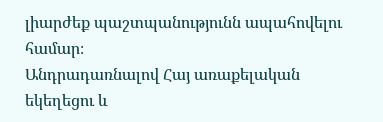լիարժեք պաշտպանությունն ապահովելու համար։
Անդրադառնալով Հայ առաքելական եկեղեցու և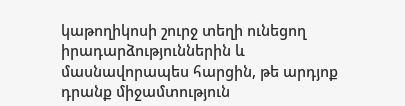կաթողիկոսի շուրջ տեղի ունեցող իրադարձություններին և մասնավորապես հարցին, թե արդյոք դրանք միջամտություն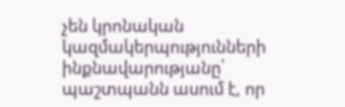չեն կրոնական կազմակերպությունների ինքնավարությանը՝ պաշտպանն ասում է, որ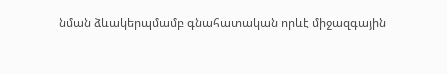նման ձևակերպմամբ գնահատական որևէ միջազգային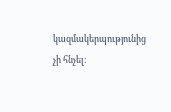կազմակերպությունից չի հնչել։